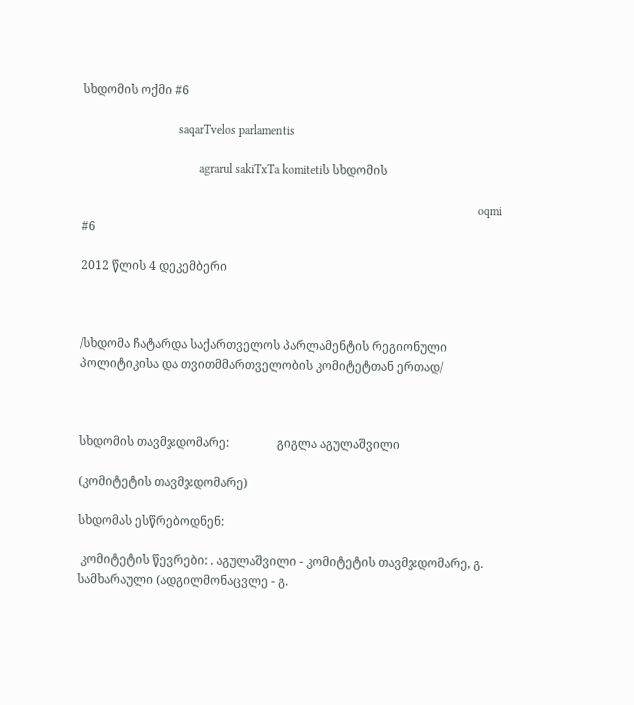სხდომის ოქმი #6

                                saqarTvelos parlamentis

                                       agrarul sakiTxTa komitetiს სხდომის

                                                                                                                                    oqmi #6

2012 წლის 4 დეკემბერი



/სხდომა ჩატარდა საქართველოს პარლამენტის რეგიონული პოლიტიკისა და თვითმმართველობის კომიტეტთან ერთად/



სხდომის თავმჯდომარე:                გიგლა აგულაშვილი

(კომიტეტის თავმჯდომარე)

სხდომას ესწრებოდნენ:

 კომიტეტის წევრები: . აგულაშვილი - კომიტეტის თავმჯდომარე, გ. სამხარაული (ადგილმონაცვლე - გ.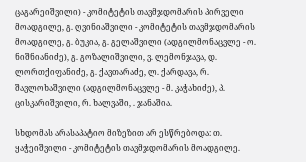ცაგარეიშვილი) - კომიტეტის თავმჯდომარის პირველი მოადგილე, გ. ღვინიაშვილი - კომიტეტის თავმჯდომარის მოადგილე, გ. ბუკია, გ. გელაშვილი (ადგილმონაცვლე - ო. ნიშნიანიძე), გ. გოზალიშვილი, ვ. ლემონჯავა, დ. ლორთქიფანიძე, გ. ქავთარაძე, ლ. ქარდავა, რ. შავლოხაშვილი (ადგილმონაცვლე - მ. კაჭახიძე), პ. ცისკარიშვილი, რ. ხალვაში, . ჯანაშია.

სხდომას არასაპატიო მიზეზით არ ესწრებოდა: თ. ყაჭეიშვილი - კომიტეტის თავმჯდომარის მოადგილე.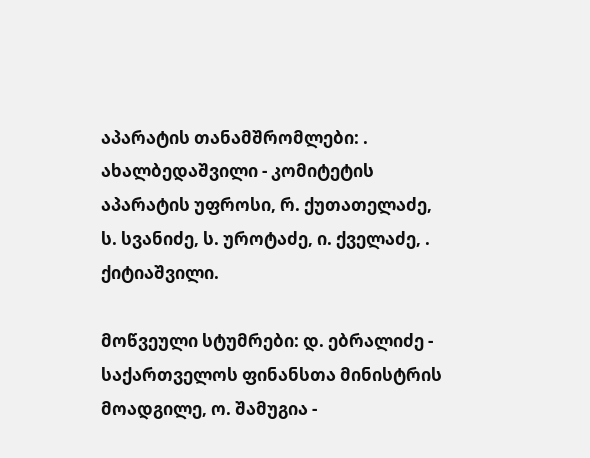აპარატის თანამშრომლები: . ახალბედაშვილი - კომიტეტის აპარატის უფროსი, რ. ქუთათელაძე, ს. სვანიძე, ს. უროტაძე, ი. ქველაძე, . ქიტიაშვილი.

მოწვეული სტუმრები: დ. ებრალიძე - საქართველოს ფინანსთა მინისტრის მოადგილე, ო. შამუგია -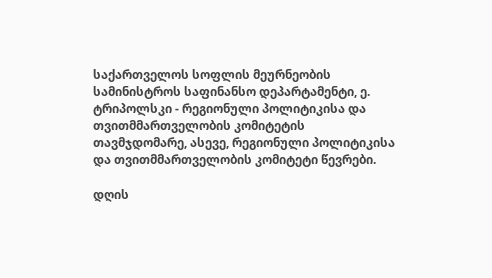საქართველოს სოფლის მეურნეობის სამინისტროს საფინანსო დეპარტამენტი, ე. ტრიპოლსკი - რეგიონული პოლიტიკისა და თვითმმართველობის კომიტეტის თავმჯდომარე, ასევე, რეგიონული პოლიტიკისა და თვითმმართველობის კომიტეტი წევრები.

დღის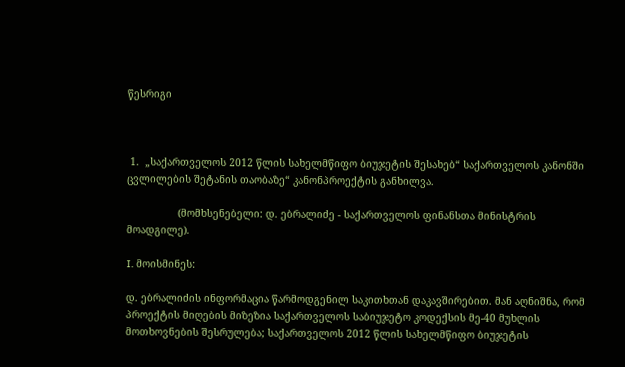წესრიგი



 1.  „საქართველოს 2012 წლის სახელმწიფო ბიუჯეტის შესახებ“ საქართველოს კანონში ცვლილების შეტანის თაობაზე“ კანონპროექტის განხილვა.

                 (მომხსენებელი: დ. ებრალიძე - საქართველოს ფინანსთა მინისტრის მოადგილე).

I. მოისმინეს:

დ. ებრალიძის ინფორმაცია წარმოდგენილ საკითხთან დაკავშირებით. მან აღნიშნა, რომ პროექტის მიღების მიზეზია საქართველოს საბიუჯეტო კოდექსის მე-40 მუხლის მოთხოვნების შესრულება; საქართველოს 2012 წლის სახელმწიფო ბიუჯეტის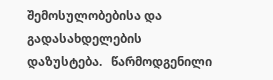შემოსულობებისა და გადასახდელების დაზუსტება.   წარმოდგენილი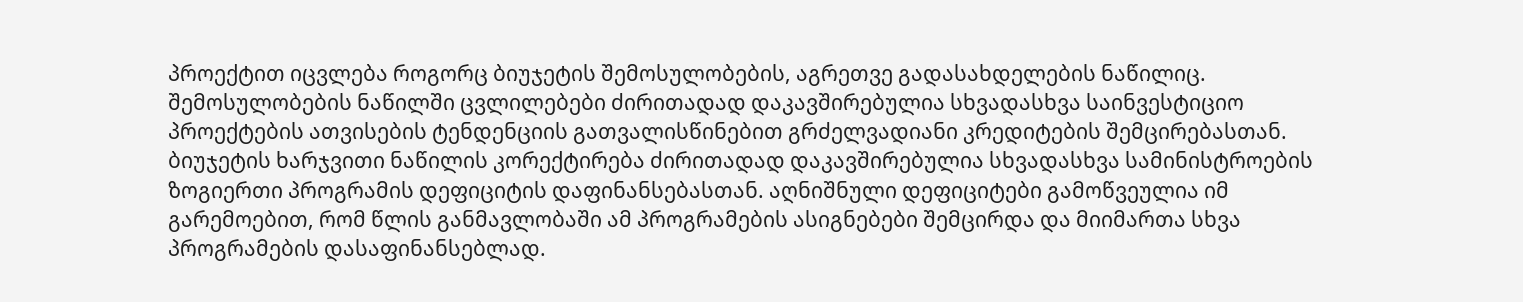პროექტით იცვლება როგორც ბიუჯეტის შემოსულობების, აგრეთვე გადასახდელების ნაწილიც. შემოსულობების ნაწილში ცვლილებები ძირითადად დაკავშირებულია სხვადასხვა საინვესტიციო პროექტების ათვისების ტენდენციის გათვალისწინებით გრძელვადიანი კრედიტების შემცირებასთან. ბიუჯეტის ხარჯვითი ნაწილის კორექტირება ძირითადად დაკავშირებულია სხვადასხვა სამინისტროების ზოგიერთი პროგრამის დეფიციტის დაფინანსებასთან. აღნიშნული დეფიციტები გამოწვეულია იმ გარემოებით, რომ წლის განმავლობაში ამ პროგრამების ასიგნებები შემცირდა და მიიმართა სხვა პროგრამების დასაფინანსებლად.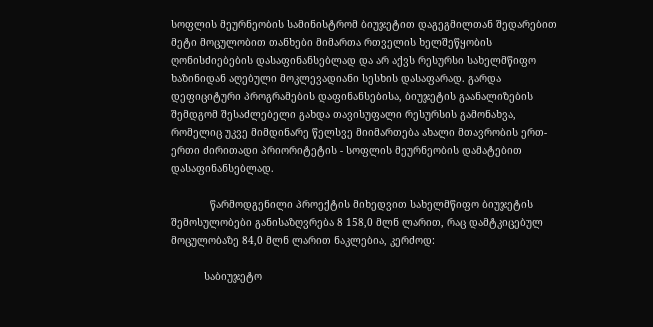სოფლის მეურნეობის სამინისტრომ ბიუჯეტით დაგეგმილთან შედარებით მეტი მოცულობით თანხები მიმართა რთველის ხელშეწყობის ღონისძიებების დასაფინანსებლად და არ აქვს რესურსი სახელმწიფო ხაზინიდან აღებული მოკლევადიანი სესხის დასაფარად. გარდა დეფიციტური პროგრამების დაფინანსებისა, ბიუჯეტის გაანალიზების შემდგომ შესაძლებელი გახდა თავისუფალი რესურსის გამონახვა, რომელიც უკვე მიმდინარე წელსვე მიიმართება ახალი მთავრობის ერთ-ერთი ძირითადი პრიორიტეტის - სოფლის მეურნეობის დამატებით დასაფინანსებლად.

             წარმოდგენილი პროექტის მიხედვით სახელმწიფო ბიუჯეტის შემოსულობები განისაზღვრება 8 158,0 მლნ ლარით, რაც დამტკიცებულ მოცულობაზე 84,0 მლნ ლარით ნაკლებია, კერძოდ:

           საბიუჯეტო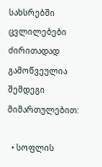სახსრებში ცვლილებები ძირითადად გამოწვეულია შემდეგი მიმართულებით:

  • სოფლის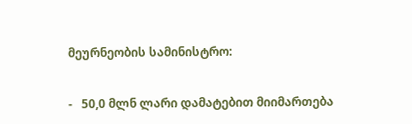მეურნეობის სამინისტრო:

-   50,0 მლნ ლარი დამატებით მიიმართება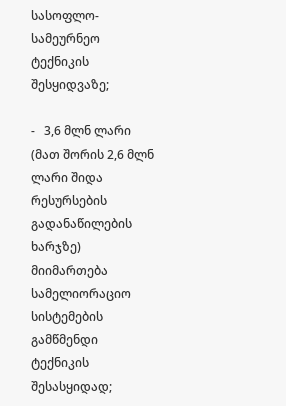სასოფლო-სამეურნეო ტექნიკის შესყიდვაზე;

-   3,6 მლნ ლარი (მათ შორის 2,6 მლნ ლარი შიდა რესურსების გადანაწილების ხარჯზე) მიიმართება სამელიორაციო სისტემების გამწმენდი ტექნიკის შესასყიდად;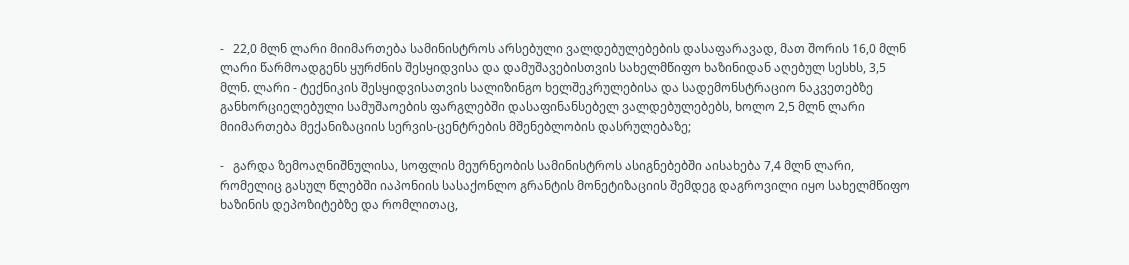-   22,0 მლნ ლარი მიიმართება სამინისტროს არსებული ვალდებულებების დასაფარავად, მათ შორის 16,0 მლნ ლარი წარმოადგენს ყურძნის შესყიდვისა და დამუშავებისთვის სახელმწიფო ხაზინიდან აღებულ სესხს, 3,5 მლნ. ლარი - ტექნიკის შესყიდვისათვის სალიზინგო ხელშეკრულებისა და სადემონსტრაციო ნაკვეთებზე განხორციელებული სამუშაოების ფარგლებში დასაფინანსებელ ვალდებულებებს, ხოლო 2,5 მლნ ლარი მიიმართება მექანიზაციის სერვის-ცენტრების მშენებლობის დასრულებაზე;

-   გარდა ზემოაღნიშნულისა, სოფლის მეურნეობის სამინისტროს ასიგნებებში აისახება 7,4 მლნ ლარი, რომელიც გასულ წლებში იაპონიის სასაქონლო გრანტის მონეტიზაციის შემდეგ დაგროვილი იყო სახელმწიფო ხაზინის დეპოზიტებზე და რომლითაც,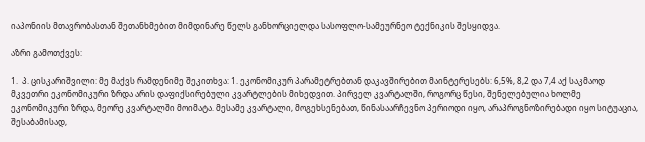იაპონიის მთავრობასთან შეთანხმებით მიმდინარე წელს განხორციელდა სასოფლო-სამეურნეო ტექნიკის შესყიდვა.

აზრი გამოთქვეს:

1.  პ. ცისკარიშვილი: მე მაქვს რამდენიმე შეკითხვა: 1. ეკონომიკურ პარამეტრებთან დაკავშირებით მაინტერესებს: 6,5%, 8,2 და 7,4 აქ საკმაოდ მკვეთრი ეკონომიკური ზრდა არის დაფიქსირებული კვარტლების მიხედვით. პირველ კვარტალში, როგორც წესი, შენელებულია ხოლმე ეკონომიკური ზრდა, მეორე კვარტალში მოიმატა. მესამე კვარტალი, მოგეხსენებათ, წინასაარჩევნო პერიოდი იყო, არაპროგნოზირებადი იყო სიტუაცია, შესაბამისად,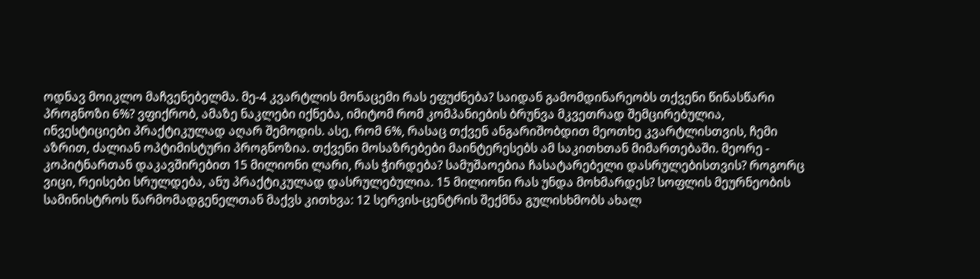ოდნავ მოიკლო მაჩვენებელმა. მე-4 კვარტლის მონაცემი რას ეფუძნება? საიდან გამომდინარეობს თქვენი წინასწარი პროგნოზი 6%? ვფიქრობ, ამაზე ნაკლები იქნება, იმიტომ რომ კომპანიების ბრუნვა მკვეთრად შემცირებულია, ინვესტიციები პრაქტიკულად აღარ შემოდის. ასე, რომ 6%, რასაც თქვენ ანგარიშობდით მეოთხე კვარტლისთვის, ჩემი აზრით, ძალიან ოპტიმისტური პროგნოზია. თქვენი მოსაზრებები მაინტერესებს ამ საკითხთან მიმართებაში. მეორე - კოპიტნართან დაკავშირებით 15 მილიონი ლარი, რას ჭირდება? სამუშაოებია ჩასატარებელი დასრულებისთვის? როგორც ვიცი, რეისები სრულდება, ანუ პრაქტიკულად დასრულებულია. 15 მილიონი რას უნდა მოხმარდეს? სოფლის მეურნეობის სამინისტროს წარმომადგენელთან მაქვს კითხვა: 12 სერვის-ცენტრის შექმნა გულისხმობს ახალ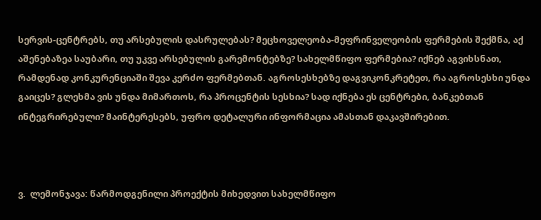სერვის-ცენტრებს, თუ არსებულის დასრულებას? მეცხოველეობა-მეფრინველეობის ფერმების შექმნა, აქ აშენებაზეა საუბარი, თუ უკვე არსებულის გარემონტებზე? სახელმწიფო ფერმებია? იქნებ აგვიხსნათ, რამდენად კონკურენციაში შევა კერძო ფერმებთან. აგროსესხებზე დაგვიკონკრეტეთ, რა აგროსესხი უნდა გაიცეს? გლეხმა ვის უნდა მიმართოს, რა პროცენტის სესხია? სად იქნება ეს ცენტრები, ბანკებთან ინტეგრირებული? მაინტერესებს, უფრო დეტალური ინფორმაცია ამასთან დაკავშირებით.



ვ.  ლემონჯავა: წარმოდგენილი პროექტის მიხედვით სახელმწიფო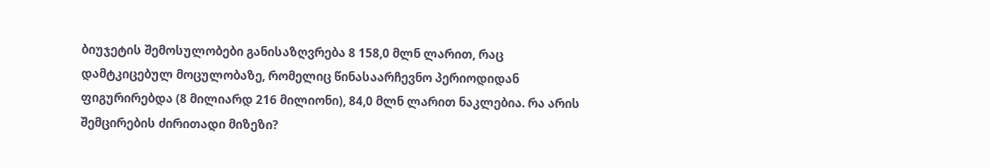ბიუჯეტის შემოსულობები განისაზღვრება 8 158,0 მლნ ლარით, რაც დამტკიცებულ მოცულობაზე, რომელიც წინასაარჩევნო პერიოდიდან ფიგურირებდა (8 მილიარდ 216 მილიონი), 84,0 მლნ ლარით ნაკლებია. რა არის შემცირების ძირითადი მიზეზი?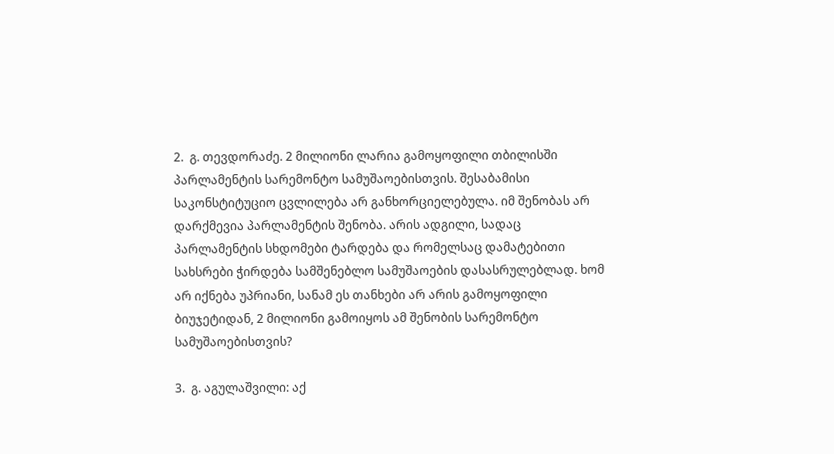2.  გ. თევდორაძე. 2 მილიონი ლარია გამოყოფილი თბილისში პარლამენტის სარემონტო სამუშაოებისთვის. შესაბამისი საკონსტიტუციო ცვლილება არ განხორციელებულა. იმ შენობას არ დარქმევია პარლამენტის შენობა. არის ადგილი, სადაც პარლამენტის სხდომები ტარდება და რომელსაც დამატებითი სახსრები ჭირდება სამშენებლო სამუშაოების დასასრულებლად. ხომ არ იქნება უპრიანი, სანამ ეს თანხები არ არის გამოყოფილი ბიუჯეტიდან, 2 მილიონი გამოიყოს ამ შენობის სარემონტო სამუშაოებისთვის?

3.  გ. აგულაშვილი: აქ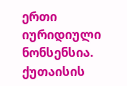ერთი იურიდიული ნონსენსია. ქუთაისის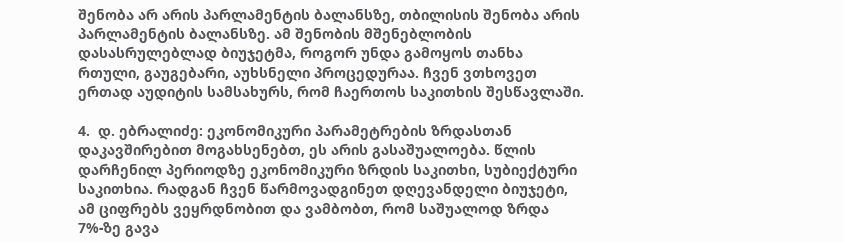შენობა არ არის პარლამენტის ბალანსზე, თბილისის შენობა არის პარლამენტის ბალანსზე. ამ შენობის მშენებლობის დასასრულებლად ბიუჯეტმა, როგორ უნდა გამოყოს თანხა რთული, გაუგებარი, აუხსნელი პროცედურაა. ჩვენ ვთხოვეთ ერთად აუდიტის სამსახურს, რომ ჩაერთოს საკითხის შესწავლაში.

4.  დ. ებრალიძე: ეკონომიკური პარამეტრების ზრდასთან დაკავშირებით მოგახსენებთ, ეს არის გასაშუალოება. წლის დარჩენილ პერიოდზე ეკონომიკური ზრდის საკითხი, სუბიექტური საკითხია. რადგან ჩვენ წარმოვადგინეთ დღევანდელი ბიუჯეტი, ამ ციფრებს ვეყრდნობით და ვამბობთ, რომ საშუალოდ ზრდა 7%-ზე გავა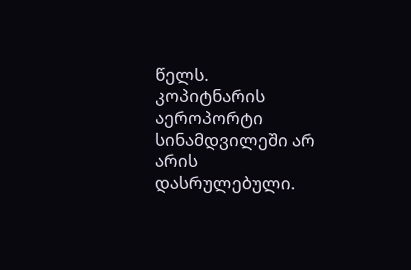წელს. კოპიტნარის აეროპორტი სინამდვილეში არ არის დასრულებული.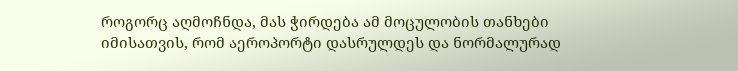როგორც აღმოჩნდა, მას ჭირდება ამ მოცულობის თანხები იმისათვის, რომ აეროპორტი დასრულდეს და ნორმალურად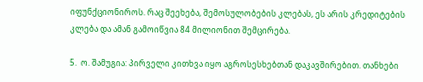იფუნქციონიროს. რაც შეეხება, შემოსულობების კლებას, ეს არის კრედიტების კლება და ამან გამოიწვია 84 მილიონით შემცირება.

5.  ო. შამუგია: პირველი კითხვა იყო აგროსესხებთან დაკავშირებით. თანხები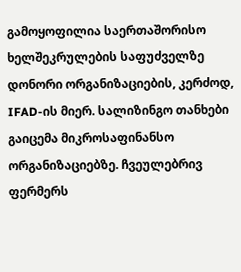გამოყოფილია საერთაშორისო ხელშეკრულების საფუძველზე დონორი ორგანიზაციების, კერძოდ, IFAD-ის მიერ. სალიზინგო თანხები გაიცემა მიკროსაფინანსო ორგანიზაციებზე. ჩვეულებრივ ფერმერს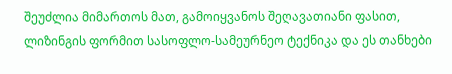შეუძლია მიმართოს მათ, გამოიყვანოს შეღავათიანი ფასით, ლიზინგის ფორმით სასოფლო-სამეურნეო ტექნიკა და ეს თანხები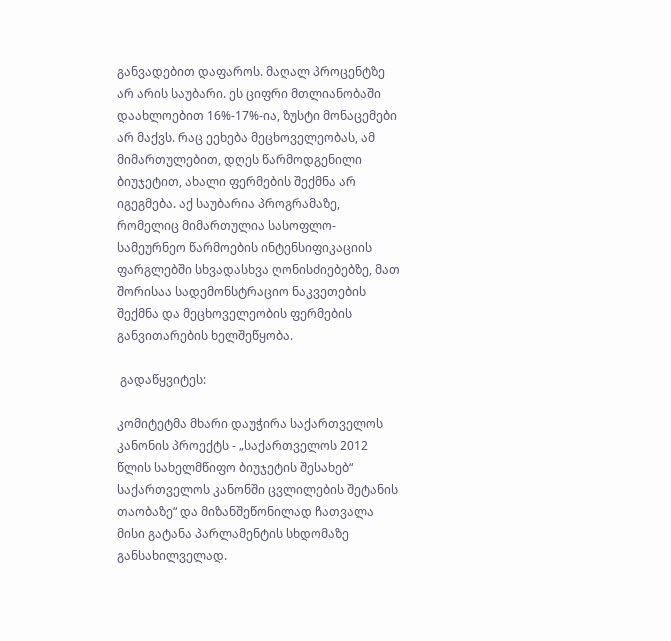განვადებით დაფაროს. მაღალ პროცენტზე არ არის საუბარი. ეს ციფრი მთლიანობაში დაახლოებით 16%-17%-ია, ზუსტი მონაცემები არ მაქვს. რაც ეეხება მეცხოველეობას, ამ მიმართულებით, დღეს წარმოდგენილი ბიუჯეტით, ახალი ფერმების შექმნა არ იგეგმება. აქ საუბარია პროგრამაზე, რომელიც მიმართულია სასოფლო-სამეურნეო წარმოების ინტენსიფიკაციის ფარგლებში სხვადასხვა ღონისძიებებზე, მათ შორისაა სადემონსტრაციო ნაკვეთების შექმნა და მეცხოველეობის ფერმების განვითარების ხელშეწყობა.

 გადაწყვიტეს:

კომიტეტმა მხარი დაუჭირა საქართველოს კანონის პროექტს - „საქართველოს 2012 წლის სახელმწიფო ბიუჯეტის შესახებ“ საქართველოს კანონში ცვლილების შეტანის თაობაზე“ და მიზანშეწონილად ჩათვალა მისი გატანა პარლამენტის სხდომაზე განსახილველად.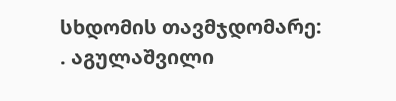სხდომის თავმჯდომარე:                                              . აგულაშვილი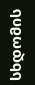სხდომის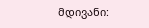მდივანი: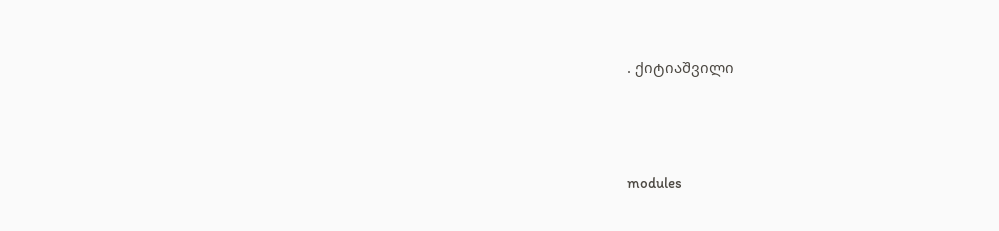. ქიტიაშვილი




modules